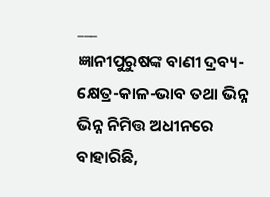___
ଜ୍ଞାନୀପୁରୁଷଙ୍କ ବାଣୀ ଦ୍ରବ୍ୟ-କ୍ଷେତ୍ର-କାଳ-ଭାବ ତଥା ଭିନ୍ନ ଭିନ୍ନ ନିମିତ୍ତ ଅଧୀନରେ ବାହାରିଛି,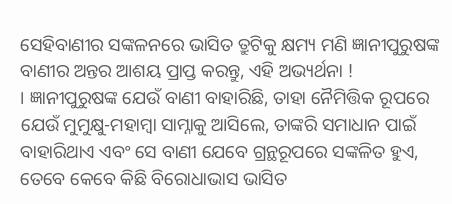ସେହିବାଣୀର ସଙ୍କଳନରେ ଭାସିତ ତ୍ରୁଟିକୁ କ୍ଷମ୍ୟ ମଣି ଜ୍ଞାନୀପୁରୁଷଙ୍କ ବାଣୀର ଅନ୍ତର ଆଶୟ ପ୍ରାପ୍ତ କରନ୍ତୁ, ଏହି ଅଭ୍ୟର୍ଥନା !
। ଜ୍ଞାନୀପୁରୁଷଙ୍କ ଯେଉଁ ବାଣୀ ବାହାରିଛି, ତାହା ନୈମିତ୍ତିକ ରୂପରେ ଯେଉଁ ମୁମୁକ୍ଷୁ-ମହାମ୍ବା ସାମ୍ନାକୁ ଆସିଲେ, ତାଙ୍କରି ସମାଧାନ ପାଇଁ ବାହାରିଥାଏ ଏବଂ ସେ ବାଣୀ ଯେବେ ଗ୍ରନ୍ଥରୂପରେ ସଙ୍କଳିତ ହୁଏ, ତେବେ କେବେ କିଛି ବିରୋଧାଭାସ ଭାସିତ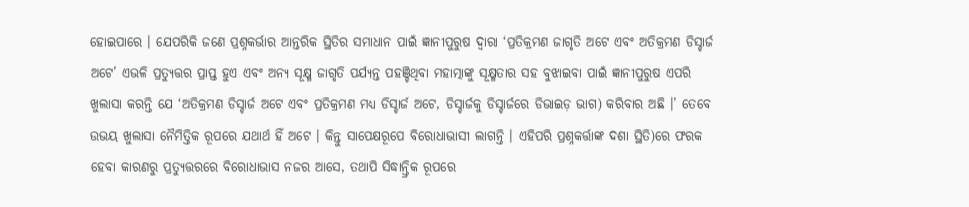ହୋଇପାରେ । ଯେପରିକି ଜଣେ ପ୍ରଶ୍ନକର୍ଭାର ଆନ୍ତରିକ ସ୍ଥିତିର ସମାଧାନ ପାଇଁ ଜ୍ଞାନୀପୁରୁଷ ଦ୍ଵାରା ‘ପ୍ରତିକ୍ରମଣ ଜାଗୃତି ଅଟେ ଏବଂ ଅତିକ୍ରମଣ ଡିସ୍ଚାର୍ଜ ଅଟେ’ ଏଭଳି ପ୍ରତ୍ୟୁତ୍ତର ପ୍ରାପ୍ତ ହୁଏ ଏବଂ ଅନ୍ୟ ସୂକ୍ଷ୍ମ ଜାଗୃତି ପର୍ଯ୍ୟନ୍ତ ପହଞ୍ଚିଥିବା ମହାତ୍ମାଙ୍କୁ ସୂକ୍ଷ୍ମତାର ସହ ବୁଝାଇବା ପାଇଁ ଜ୍ଞାନୀପୁରୁଷ ଏପରି ଖୁଲାସା କରନ୍ତି ଯେ ‘ଅତିକ୍ରମଣ ଡିସ୍ଚାର୍ଜ ଅଟେ ଏବଂ ପ୍ରତିକ୍ରମଣ ମଧ୍ୟ ଡିସ୍ଚାର୍ଜ ଅଟେ, ଡିସ୍ଚାର୍ଜକୁ ଡିସ୍ଚାର୍ଜରେ ଡିଭାଇଡ଼ ଭାଗ) କରିବାର ଅଛି ।’ ତେବେ ଉଭୟ ଖୁଲାସା ନୈମିତ୍ତିକ ରୂପରେ ଯଥାର୍ଥ ହିଁ ଅଟେ । କିନ୍ତୁ ସାପେକ୍ଷରୂପେ ବିରୋଧାଭାସୀ ଲାଗନ୍ତି । ଏହିପରି ପ୍ରଶ୍ନକର୍ତ୍ତାଙ୍କ ଦଶା ସ୍ଥିତି)ରେ ଫରକ ହେବା କାରଣରୁ ପ୍ରତ୍ୟୁତ୍ତରରେ ବିରୋଧାଭାସ ନଜର ଆସେ, ତଥାପି ସିଦ୍ଧାନ୍ତ୍ରିକ ରୂପରେ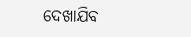ଦେଖାଯିବ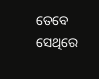ତେବେ ସେଥିରେ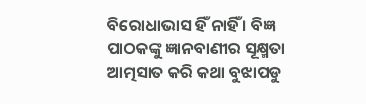ବିରୋଧାଭାସ ହିଁ ନାହିଁ । ବିଜ୍ଞ ପାଠକଙ୍କୁ ଜ୍ଞାନବାଣୀର ସୂକ୍ଷ୍ମତା ଆତ୍ମସାତ କରି କଥା ବୁଝାପଡୁ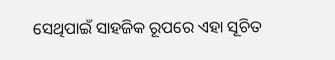ସେଥିପାଇଁ ସାହଜିକ ରୂପରେ ଏହା ସୂଚିତ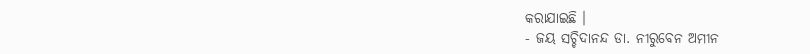କରାଯାଇଛି ।
- ଜୟ ସଚ୍ଚିଦାନନ୍ଦ ଡା. ନୀରୁବେନ ଅମୀନ